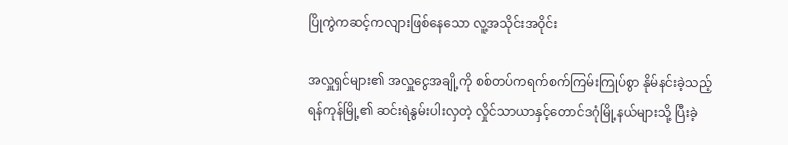ပြိုကွဲကဆင့်ကလျားဖြစ်နေသော လူ့အသိုင်းအဝိုင်း

အလှူရှင်များ၏ အလှူငွေအချို့ကို စစ်တပ်ကရက်စက်ကြမ်းကြုပ်စွာ နိုမ်နင်းခဲ့သည့် ရန်ကုန်မြို့၏ ဆင်းရဲနွမ်းပါးလှတဲ့ လှိုင်သာယာနှင့်တောင်ဒဂုံမြို့နယ်များသို့ ပြီးခဲ့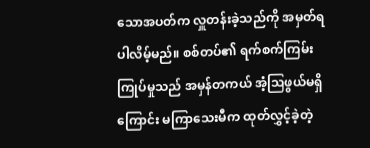သောအပတ်က လှူတန်းခဲ့သည်ကို အမှတ်ရပါလိမ့်မည်။ စစ်တပ်၏ ရက်စက်ကြမ်းကြုပ်မှုသည် အမှန်တကယ် အံ့ဩဖွယ်မရှိကြောင်း မကြာသေးမီက ထုတ်လွှင့်ခဲ့တဲ့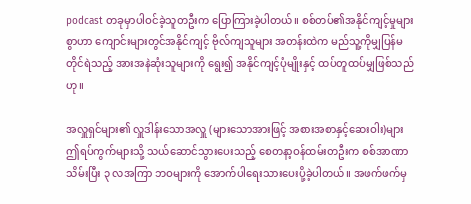podcast တခုမှာပါဝင်ခဲ့သူတဦးက ပြောကြားခဲ့ပါတယ်။ စစ်တပ်၏အနိုင်ကျင့်မှုများစွာဟာ ကျောင်းများတွင်အနိုင်ကျင့် ဗိုလ်ကျသူများ အတန်းထဲက မည်သူ့ကိုမျှပြန်မတိုင်ရဲသည့် အားအနဲဆုံးသူများကို ရွေး၍ အနိုင်ကျင့်ပုံမျိုးနှင့် ထပ်တူထပ်မျှဖြစ်သည်ဟု။

အလှူရှင်များ၏ လှူဒါန်းသောအလှူ (များသောအားဖြင့် အစားအစာနှင့်ဆေးဝါး)များ ဤရပ်ကွက်များသို့ သယ်ဆောင်သွားပေးသည့် စေတနာ့ဝန်ထမ်းတဦးက စစ်အာဏာသိမ်းပြီး ၃ လအကြာ ဘဝများကို အောက်ပါရေးသားပေးပို့ခဲ့ပါတယ်။ အဖက်ဖက်မှ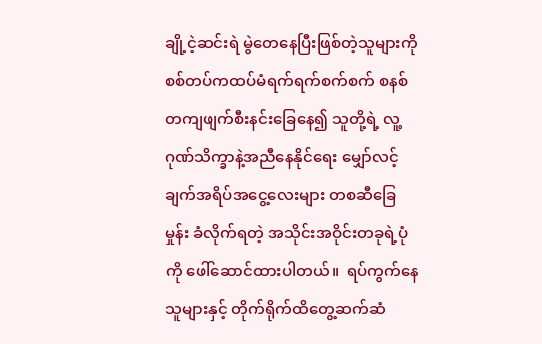ချို့ငဲ့ဆင်းရဲ မွဲတေနေပြီးဖြစ်တဲ့သူများကို စစ်တပ်ကထပ်မံရက်ရက်စက်စက် စနစ်တကျဖျက်စီးနင်းခြေနေ၍ သူတို့ရဲ့ လူ့ဂုဏ်သိက္ခာနဲ့အညီနေနိုင်ရေး မျှော်လင့်ချက်အရိပ်အငွေ့လေးများ တစဆီခြေမှုန်း ခံလိုက်ရတဲ့ အသိုင်းအဝိုင်းတခုရဲ့ပုံကို ဖေါ်ဆောင်ထားပါတယ်။  ရပ်ကွက်နေသူများနှင့် တိုက်ရိုက်ထိတွေ့ဆက်ဆံ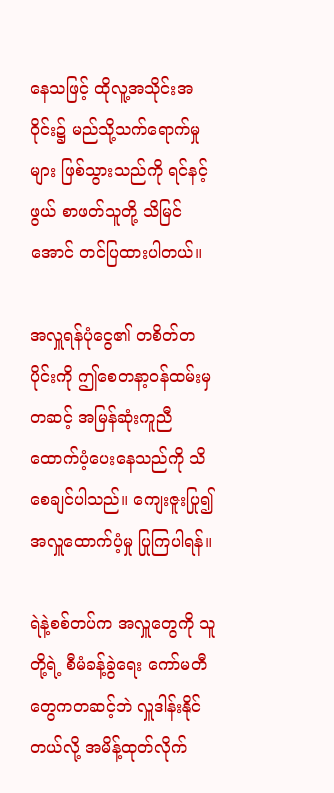နေသဖြင့် ထိုလူ့အသိုင်းအဝိုင်း၌ မည်သို့သက်ရောက်မှုများ ဖြစ်သွားသည်ကို ရင်နင့်ဖွယ် စာဖတ်သူတို့ သိမြင်အောင် တင်ပြထားပါတယ်။

အလှူရန်ပုံငွေ၏ တစိတ်တပိုင်းကို ဤစေတနာ့ဝန်ထမ်းမှတဆင့် အမြန်ဆုံးကူညီ ထောက်ပံ့ပေးနေသည်ကို သိစေချင်ပါသည်။ ကျေးဇူးပြု၍ အလှူထောက်ပံ့မှု ပြုကြပါရန်။

ရဲနဲ့စစ်တပ်က အလှူတွေကို သူတို့ရဲ့ စီမံခန့်ခွဲရေး ကော်မတီတွေကတဆင့်ဘဲ လှူဒါန်းနိုင်တယ်လို့ အမိန့်ထုတ်လိုက်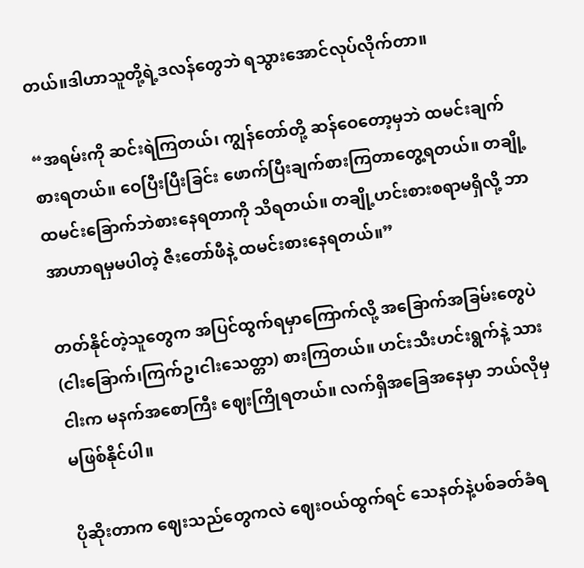တယ်။ဒါဟာသူတို့ရဲ့ဒလန်တွေဘဲ ရသွားအောင်လုပ်လိုက်တာ။

“အရမ်းကို ဆင်းရဲကြတယ်၊ ကျွန်တော်တို့ ဆန်ဝေတော့မှဘဲ ထမင်းချက်စားရတယ်။ ဝေပြီးပြီးခြင်း ဖောက်ပြီးချက်စားကြတာတွေ့ရတယ်။ တချို့ထမင်းခြောက်ဘဲစားနေရတာကို သိရတယ်။ တချို့ဟင်းစားစရာမရှိလို့ ဘာအာဟာရမှမပါတဲ့ ဇီးတော်ဖီနဲ့ ထမင်းစားနေရတယ်။”

တတ်နိုင်တဲ့သူတွေက အပြင်ထွက်ရမှာကြောက်လို့ အခြောက်အခြမ်းတွေပဲ (ငါးခြောက်၊ကြက်ဥ၊ငါးသေတ္တာ) စားကြတယ်။ ဟင်းသီးဟင်းရွက်နဲ့ သားငါးက မနက်အစောကြီး ဈေးကြိုရတယ်။ လက်ရှိအခြေအနေမှာ ဘယ်လိုမှမဖြစ်နိုင်ပါ။

ပိုဆိုးတာက ဈေးသည်တွေကလဲ ဈေးဝယ်ထွက်ရင် သေနတ်နဲ့ပစ်ခတ်ခံရ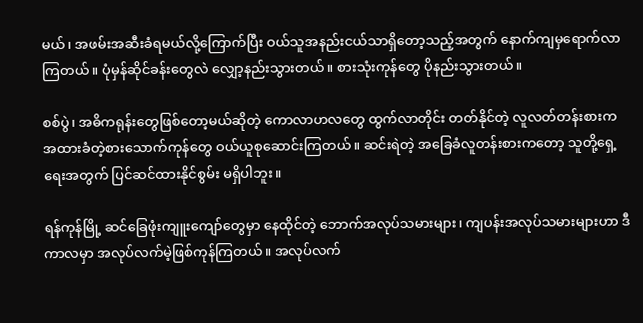မယ်၊ အဖမ်းအဆီးခံရမယ်လို့ကြောက်ပြီး ဝယ်သူအနည်းငယ်သာရှိတော့သည့်အတွက် နောက်ကျမှရောက်လာကြတယ်။ ပုံမှန်ဆိုင်ခန်းတွေလဲ လျှော့နည်းသွားတယ်။ စားသုံးကုန်တွေ ပိုနည်းသွားတယ်။

စစ်ပွဲ၊ အဓိကရုန်းတွေဖြစ်တော့မယ်ဆိုတဲ့ ကောလာဟလတွေ ထွက်လာတိုင်း တတ်နိုင်တဲ့ လူလတ်တန်းစားက အထားခံတဲ့စားသောက်ကုန်တွေ ဝယ်ယူစုဆောင်းကြတယ်။ ဆင်းရဲတဲ့ အခြေခံလူတန်းစားကတော့ သူတို့ရှေ့ရေးအတွက် ပြင်ဆင်ထားနိုင်စွမ်း မရှိပါဘူး။

ရန်ကုန်မြို့ ဆင်ခြေဖုံးကျူးကျော်တွေမှာ နေထိုင်တဲ့ ဘောက်အလုပ်သမားများ၊ ကျပန်းအလုပ်သမားများဟာ ဒီကာလမှာ အလုပ်လက်မဲ့ဖြစ်ကုန်ကြတယ်။ အလုပ်လက်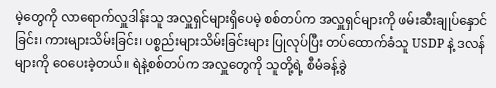မဲ့တွေကို လာရောက်လှူဒါန်းသူ အလှူရှင်များရှိပေမဲ့ စစ်တပ်က အလှူရှင်များကို ဖမ်းဆီးချုပ်နှောင်ခြင်း၊ ကားများသိမ်းခြင်း၊ ပစ္စည်းများသိမ်းခြင်းများ ပြုလုပ်ပြီး တပ်ထောက်ခံသူ USDP နဲ့ ဒလန်များကို ဝေပေးခဲ့တယ်။ ရဲနဲ့စစ်တပ်က အလှူတွေကို သူတို့ရဲ့ စီမံခန့်ခွဲ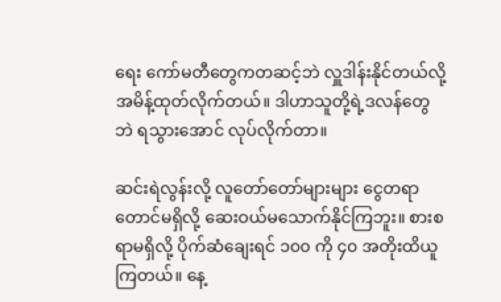ရေး ကော်မတီတွေကတဆင့်ဘဲ လှူဒါန်းနိုင်တယ်လို့ အမိန့်ထုတ်လိုက်တယ်။ ဒါဟာသူတို့ရဲ့ဒလန်တွေဘဲ ရသွားအောင် လုပ်လိုက်တာ။

ဆင်းရဲလွန်းလို့ လူတော်တော်များများ ငွေတရာတောင်မရှိလို့ ဆေးဝယ်မသောက်နိုင်ကြဘူး။ စားစရာမရှိလို့ ပိုက်ဆံချေးရင် ၁၀၀ ကို ၄၀ အတိုးထိယူကြတယ်။ နေ့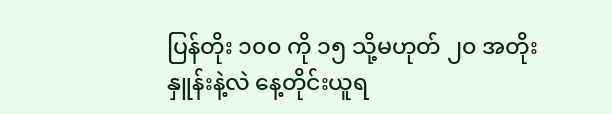ပြန်တိုး ၁၀၀ ကို ၁၅ သို့မဟုတ် ၂၀ အတိုးနှူန်းနဲ့လဲ နေ့တိုင်းယူရ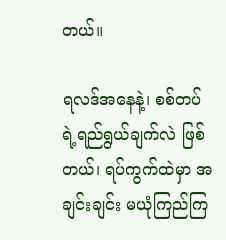တယ်။

ရလဒ်အနေနဲ့၊ စစ်တပ်ရဲ့ရည်ရွယ်ချက်လဲ ဖြစ်တယ်၊ ရပ်ကွက်ထဲမှာ အချင်းချင်း မယုံကြည်ကြ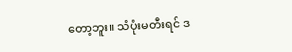တော့ဘူး။ သံပုံးမတီးရင် ဒ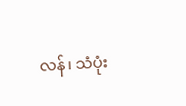လန်၊ သံပုံး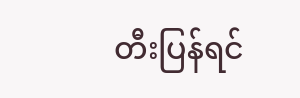တီးပြန်ရင်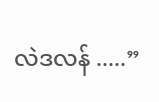လဲဒလန် .....”